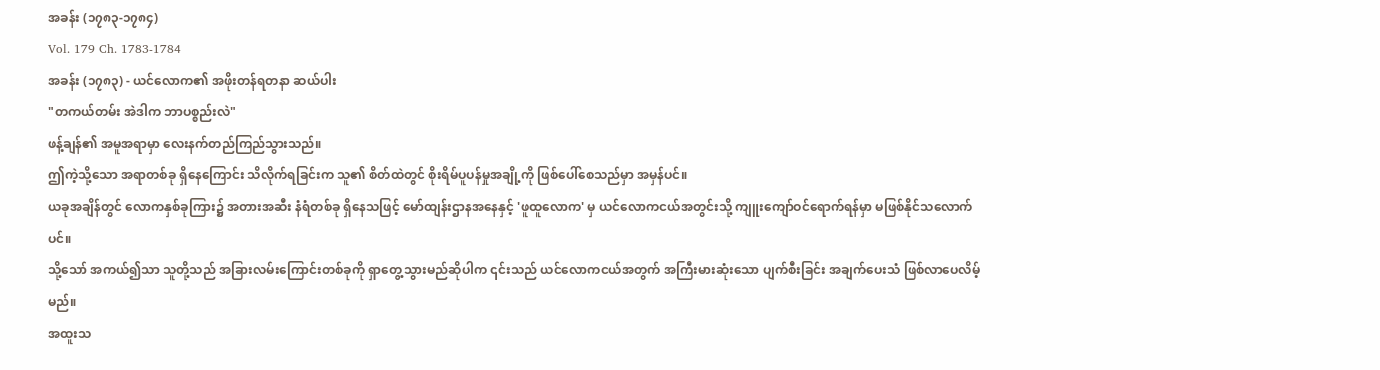အခန်း (၁၇၈၃-၁၇၈၄)
Vol. 179 Ch. 1783-1784
အခန်း (၁၇၈၃) - ယင်လောက၏ အဖိုးတန်ရတနာ ဆယ်ပါး
"တကယ်တမ်း အဲဒါက ဘာပစ္စည်းလဲ"
ဖန့်ချန်၏ အမူအရာမှာ လေးနက်တည်ကြည်သွားသည်။
ဤကဲ့သို့သော အရာတစ်ခု ရှိနေကြောင်း သိလိုက်ရခြင်းက သူ၏ စိတ်ထဲတွင် စိုးရိမ်ပူပန်မှုအချို့ကို ဖြစ်ပေါ်စေသည်မှာ အမှန်ပင်။
ယခုအချိန်တွင် လောကနှစ်ခုကြား၌ အတားအဆီး နံရံတစ်ခု ရှိနေသဖြင့် မော်ထျန်းဌာနအနေနှင့် 'ဖူထူလောက' မှ ယင်လောကငယ်အတွင်းသို့ ကျူးကျော်ဝင်ရောက်ရန်မှာ မဖြစ်နိုင်သလောက်ပင်။
သို့သော် အကယ်၍သာ သူတို့သည် အခြားလမ်းကြောင်းတစ်ခုကို ရှာတွေ့သွားမည်ဆိုပါက ၎င်းသည် ယင်လောကငယ်အတွက် အကြီးမားဆုံးသော ပျက်စီးခြင်း အချက်ပေးသံ ဖြစ်လာပေလိမ့်မည်။
အထူးသ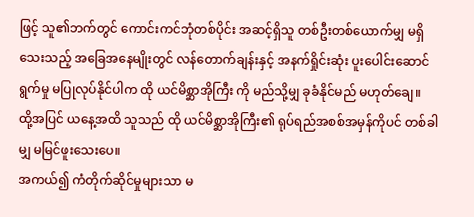ဖြင့် သူ၏ဘက်တွင် ကောင်းကင်ဘုံတစ်ပိုင်း အဆင့်ရှိသူ တစ်ဦးတစ်ယောက်မျှ မရှိသေးသည့် အခြေအနေမျိုးတွင် လန်တောက်ချန်းနှင့် အနက်ရှိုင်းဆုံး ပူးပေါင်းဆောင်ရွက်မှု မပြုလုပ်နိုင်ပါက ထို ယင်မိစ္ဆာအိုကြီး ကို မည်သို့မျှ ခုခံနိုင်မည် မဟုတ်ချေ။
ထို့အပြင် ယနေ့အထိ သူသည် ထို ယင်မိစ္ဆာအိုကြီး၏ ရုပ်ရည်အစစ်အမှန်ကိုပင် တစ်ခါမျှ မမြင်ဖူးသေးပေ။
အကယ်၍ ကံတိုက်ဆိုင်မှုများသာ မ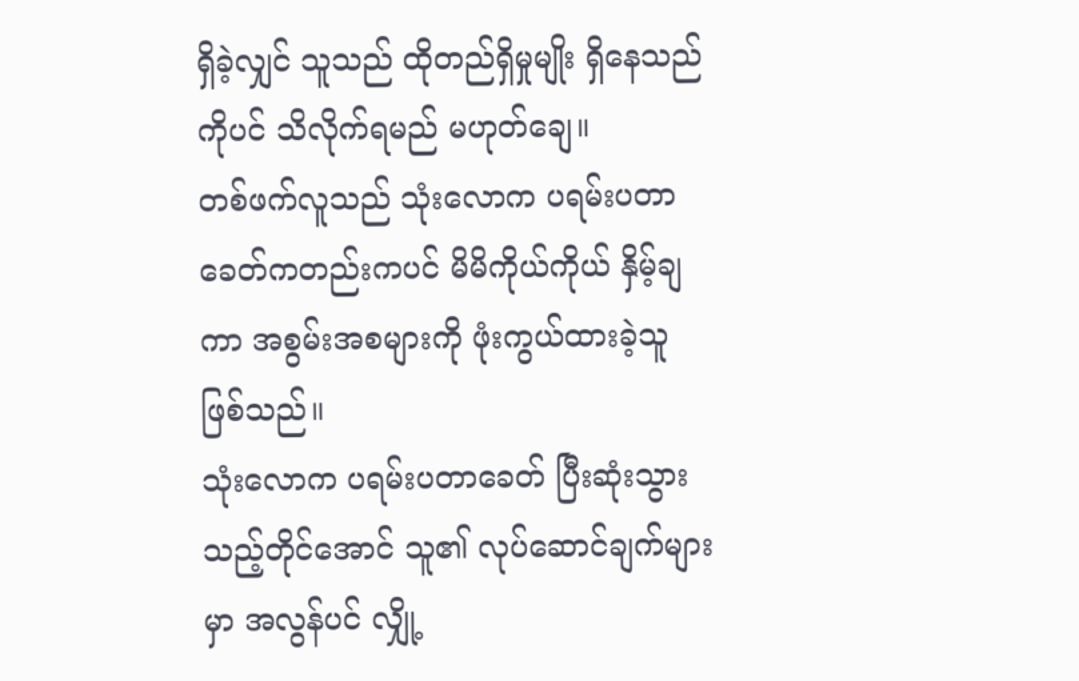ရှိခဲ့လျှင် သူသည် ထိုတည်ရှိမှုမျိုး ရှိနေသည်ကိုပင် သိလိုက်ရမည် မဟုတ်ချေ။
တစ်ဖက်လူသည် သုံးလောက ပရမ်းပတာခေတ်ကတည်းကပင် မိမိကိုယ်ကိုယ် နှိမ့်ချကာ အစွမ်းအစများကို ဖုံးကွယ်ထားခဲ့သူ ဖြစ်သည်။
သုံးလောက ပရမ်းပတာခေတ် ပြီးဆုံးသွားသည့်တိုင်အောင် သူ၏ လုပ်ဆောင်ချက်များမှာ အလွန်ပင် လျှို့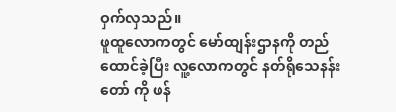ဝှက်လှသည်။
ဖူထူလောကတွင် မော်ထျန်းဌာနကို တည်ထောင်ခဲ့ပြီး လူ့လောကတွင် နတ်ရိုသေနန်းတော် ကို ဖန်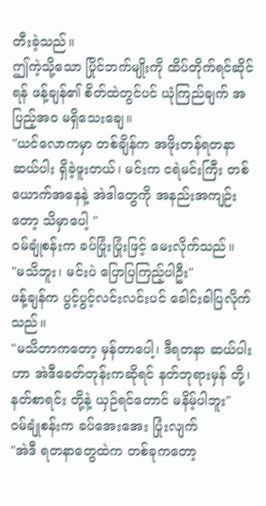တီးခဲ့သည်။
ဤကဲ့သို့သော ပြိုင်ဘက်မျိုးကို ထိပ်တိုက်ရင်ဆိုင်ရန် ဖန့်ချန်၏ စိတ်ထဲတွင်ပင် ယုံကြည်ချက် အပြည့်အဝ မရှိသေးချေ။
"ယင်လောကမှာ တစ်ချိန်က အဖိုးတန်ရတနာ ဆယ်ပါး ရှိခဲ့ဖူးတယ်၊ မင်းက ငရဲမင်းကြီး တစ်ယောက်အနေနဲ့ အဲဒါတွေကို အနည်းအကျဉ်းတော့ သိမှာပေါ့ "
ဝမ်ချုံစန်းက ခပ်ပြုံးပြုံးဖြင့် မေးလိုက်သည်။
"မသိဘူး၊ မင်းပဲ ပြောပြကြည့်ပါဦး"
ဖန့်ချန်က ပွင့်ပွင့်လင်းလင်းပင် ခေါင်းခါပြလိုက်သည်။
"မသိတာကတော့ မှန်တာပေါ့၊ ဒီရတနာ ဆယ်ပါးဟာ အဲဒီခေတ်တုန်းကဆိုရင် နတ်ဘုရားမှန် တို့၊ နတ်စာရင်း တို့နဲ့ ယှဉ်ရင်တောင် မနိမ့်ပါဘူး"
ဝမ်ချုံစန်းက ခပ်အေးအေး ပြုံးလျက်
"အဲဒီ ရတနာတွေထဲက တစ်ခုကတော့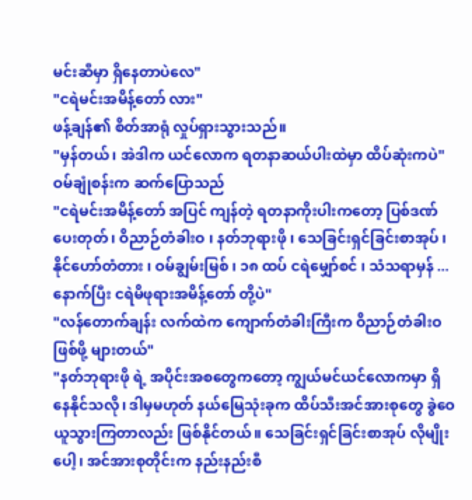မင်းဆီမှာ ရှိနေတာပဲလေ"
"ငရဲမင်းအမိန့်တော် လား"
ဖန့်ချန်၏ စိတ်အာရုံ လှုပ်ရှားသွားသည်။
"မှန်တယ်၊ အဲဒါက ယင်လောက ရတနာဆယ်ပါးထဲမှာ ထိပ်ဆုံးကပဲ"
ဝမ်ချုံစန်းက ဆက်ပြောသည်
"ငရဲမင်းအမိန့်တော် အပြင် ကျန်တဲ့ ရတနာကိုးပါးကတော့ ပြစ်ဒဏ်ပေးတုတ်၊ ဝိညာဉ်တံခါးဝ ၊ နတ်ဘုရားဖို ၊ သေခြင်းရှင်ခြင်းစာအုပ် ၊ နိုင်ဟော်တံတား ၊ ဝမ်ချွမ်းမြစ် ၊ ၁၈ ထပ် ငရဲမျှော်စင် ၊ သံသရာမှန် ... နောက်ပြီး ငရဲမိဖုရားအမိန့်တော် တို့ပဲ"
"လန်တောက်ချန်း လက်ထဲက ကျောက်တံခါးကြီးက ဝိညာဉ်တံခါးဝ ဖြစ်ဖို့ များတယ်"
"နတ်ဘုရားဖို ရဲ့ အပိုင်းအစတွေကတော့ ကျွယ်မင်ယင်လောကမှာ ရှိနေနိုင်သလို၊ ဒါမှမဟုတ် နယ်မြေသုံးခုက ထိပ်သီးအင်အားစုတွေ ခွဲဝေယူသွားကြတာလည်း ဖြစ်နိုင်တယ်။ သေခြင်းရှင်ခြင်းစာအုပ် လိုမျိုးပေါ့၊ အင်အားစုတိုင်းက နည်းနည်းစီ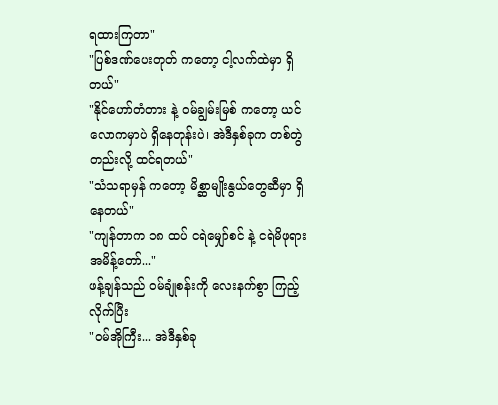ရထားကြတာ"
"ပြစ်ဒဏ်ပေးတုတ် ကတော့ ငါ့လက်ထဲမှာ ရှိတယ်"
"နိုင်ဟော်တံတား နဲ့ ဝမ်ချွမ်းမြစ် ကတော့ ယင်လောကမှာပဲ ရှိနေတုန်းပဲ၊ အဲဒီနှစ်ခုက တစ်တွဲတည်းလို့ ထင်ရတယ်"
"သံသရာမှန် ကတော့ မိစ္ဆာမျိုးနွယ်တွေဆီမှာ ရှိနေတယ်"
"ကျန်တာက ၁၈ ထပ် ငရဲမျှော်စင် နဲ့ ငရဲမိဖုရားအမိန့်တော်..."
ဖန့်ချန်သည် ဝမ်ချုံစန်းကို လေးနက်စွာ ကြည့်လိုက်ပြီး
"ဝမ်အိုကြီး... အဲဒီနှစ်ခု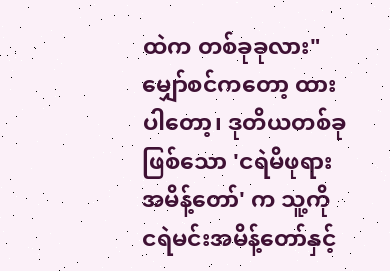ထဲက တစ်ခုခုလား"
မျှော်စင်ကတော့ ထားပါတော့၊ ဒုတိယတစ်ခုဖြစ်သော 'ငရဲမိဖုရားအမိန့်တော်' က သူ့ကို ငရဲမင်းအမိန့်တော်နှင့်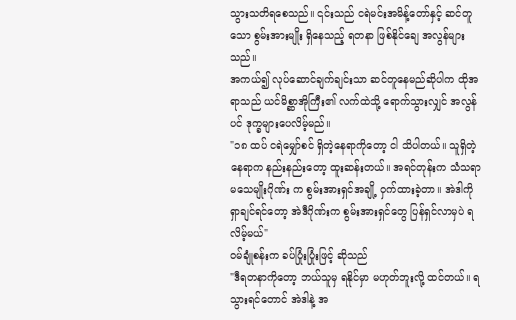သွားသတိရစေသည်။ ၎င်းသည် ငရဲမင်းအမိန့်တော်နှင့် ဆင်တူသော စွမ်းအားမျိုး ရှိနေသည့် ရတနာ ဖြစ်နိုင်ချေ အလွန်များသည်။
အကယ်၍ လုပ်ဆောင်ချက်ချင်းသာ ဆင်တူနေမည်ဆိုပါက ထိုအရာသည် ယင်မိစ္ဆာအိုကြီး၏ လက်ထဲသို့ ရောက်သွားလျှင် အလွန်ပင် ဒုက္ခများပေလိမ့်မည်။
"၁၈ ထပ် ငရဲမျှော်စင် ရှိတဲ့နေရာကိုတော့ ငါ သိပါတယ်။ သူရှိတဲ့နေရာက နည်းနည်းတော့ ထူးဆန်းတယ်။ အရင်တုန်းက သံသရာမသေမျိုးဂိုဏ်း က စွမ်းအားရှင်အချို့ ဝှက်ထားခဲ့တာ။ အဲဒါကို ရှာချင်ရင်တော့ အဲဒီဂိုဏ်းက စွမ်းအားရှင်တွေ ပြန်ရှင်လာမှပဲ ရလိမ့်မယ်"
ဝမ်ချုံစန်းက ခပ်ပြုံးပြုံးဖြင့် ဆိုသည်
"ဒီရတနာကိုတော့ ဘယ်သူမှ ရနိုင်မှာ မဟုတ်ဘူးလို့ ထင်တယ်။ ရသွားရင်တောင် အဲဒါနဲ့ အ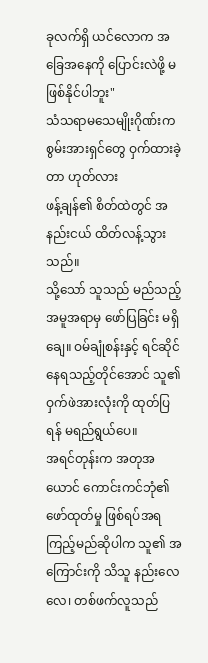ခုလက်ရှိ ယင်လောက အခြေအနေကို ပြောင်းလဲဖို့ မဖြစ်နိုင်ပါဘူး"
သံသရာမသေမျိုးဂိုဏ်းက စွမ်းအားရှင်တွေ ဝှက်ထားခဲ့တာ ဟုတ်လား
ဖန့်ချန်၏ စိတ်ထဲတွင် အနည်းငယ် ထိတ်လန့်သွားသည်။
သို့သော် သူသည် မည်သည့် အမူအရာမှ ဖော်ပြခြင်း မရှိချေ။ ဝမ်ချုံစန်းနှင့် ရင်ဆိုင်နေရသည့်တိုင်အောင် သူ၏ ဝှက်ဖဲအားလုံးကို ထုတ်ပြရန် မရည်ရွယ်ပေ။
အရင်တုန်းက အတုအယောင် ကောင်းကင်ဘုံ၏ ဖော်ထုတ်မှု ဖြစ်ရပ်အရ ကြည့်မည်ဆိုပါက သူ၏ အကြောင်းကို သိသူ နည်းလေလေ၊ တစ်ဖက်လူသည်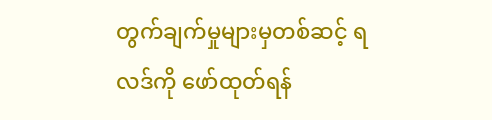တွက်ချက်မှုများမှတစ်ဆင့် ရလဒ်ကို ဖော်ထုတ်ရန်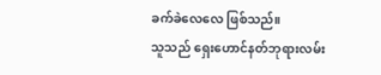ခက်ခဲလေလေ ဖြစ်သည်။
သူသည် ရှေးဟောင်နတ်ဘုရားလမ်း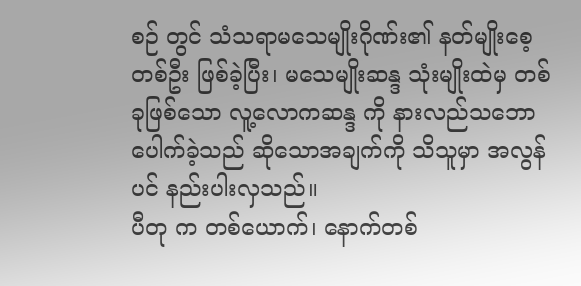စဉ် တွင် သံသရာမသေမျိုးဂိုဏ်း၏ နတ်မျိုးစေ့ တစ်ဦး ဖြစ်ခဲ့ပြီး၊ မသေမျိုးဆန္ဒ သုံးမျိုးထဲမှ တစ်ခုဖြစ်သော လူ့လောကဆန္ဒ ကို နားလည်သဘောပေါက်ခဲ့သည် ဆိုသောအချက်ကို သိသူမှာ အလွန်ပင် နည်းပါးလှသည်။
ပီတု က တစ်ယောက်၊ နောက်တစ်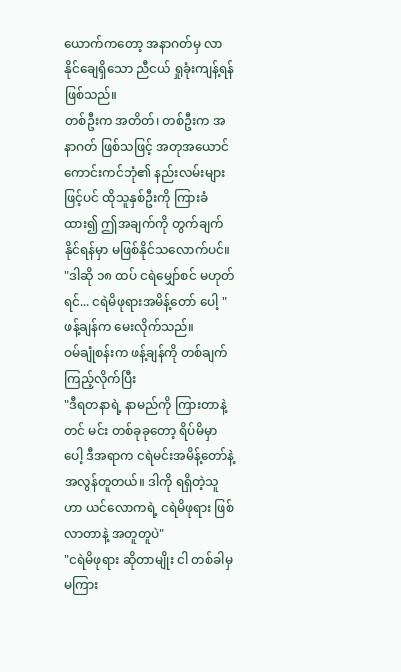ယောက်ကတော့ အနာဂတ်မှ လာနိုင်ချေရှိသော ညီငယ် ရှုခုံးကျန့်ရန် ဖြစ်သည်။
တစ်ဦးက အတိတ်၊ တစ်ဦးက အနာဂတ် ဖြစ်သဖြင့် အတုအယောင် ကောင်းကင်ဘုံ၏ နည်းလမ်းများဖြင့်ပင် ထိုသူနှစ်ဦးကို ကြားခံထား၍ ဤအချက်ကို တွက်ချက်နိုင်ရန်မှာ မဖြစ်နိုင်သလောက်ပင်။
"ဒါဆို ၁၈ ထပ် ငရဲမျှော်စင် မဟုတ်ရင်... ငရဲမိဖုရားအမိန့်တော် ပေါ့ "
ဖန့်ချန်က မေးလိုက်သည်။
ဝမ်ချုံစန်းက ဖန့်ချန်ကို တစ်ချက်ကြည့်လိုက်ပြီး
"ဒီရတနာရဲ့ နာမည်ကို ကြားတာနဲ့တင် မင်း တစ်ခုခုတော့ ရိပ်မိမှာပေါ့ ဒီအရာက ငရဲမင်းအမိန့်တော်နဲ့ အလွန်တူတယ်။ ဒါကို ရရှိတဲ့သူဟာ ယင်လောကရဲ့ ငရဲမိဖုရား ဖြစ်လာတာနဲ့ အတူတူပဲ"
"ငရဲမိဖုရား ဆိုတာမျိုး ငါ တစ်ခါမှ မကြား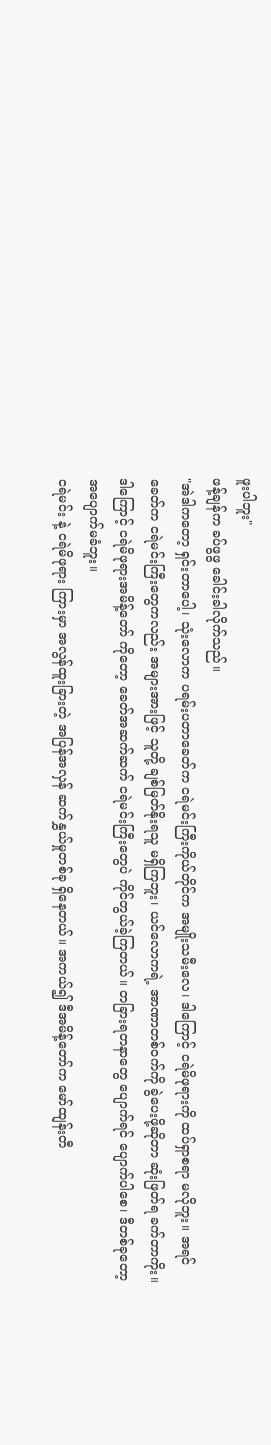ဖူးပါဘူး"
ဖန့်ချန်က ခပ်ဖွဖွ ခေါင်းခါလိုက်သည်။
"အဲဒါကတော့ ရှင်းတာပေါ့၊ သုံးလောက ပရမ်းပတာခေတ်က ငရဲမင်းကြီးကိုယ်တိုင်က အမျိုးသမီးလေ၊ ဒါကြောင့် ငရဲမိဖုရားကို ထပ်ရှာစရာ မလိုဘူး။ အရင်ခေတ်က ငရဲမင်းကြီးတွေကလည်း အများအားဖြင့် သူတို့ ချစ်မြတ်နိုးရသူ မရှိကြဘူး၊ ယင်လောကရဲ့ အာဏာတစ်ဝက်ကို ခွဲပေးဖို့ဆိုတာ ဆုံးဖြတ်ရ ခက်တာကိုး။
ဒါကြောင့် ငရဲမိဖုရားအမိန့်တော် ကိုတော့ ခေတ်အဆက်ဆက် ငရဲမင်းကြီးတွေပဲ ကိုင်တွယ်ခဲ့ကြတယ်။ တခြားရတနာတွေ ပျောက်ရင် ပျောက်ပါစေ၊ ဒီတစ်ခုတော့ အပျောက်မခံဘူး။
ငရဲမင်း နဲ့ ငရဲမိဖုရား ကြားမှာ အလွန်ထူးခြားတဲ့ အပြန်အလှန် ဆက်နွှယ်မှုတစ်ခု ရှိနေတယ်။ အကယ်၍ ဒီအမိန့်တော်က မော်ထျန်းတီ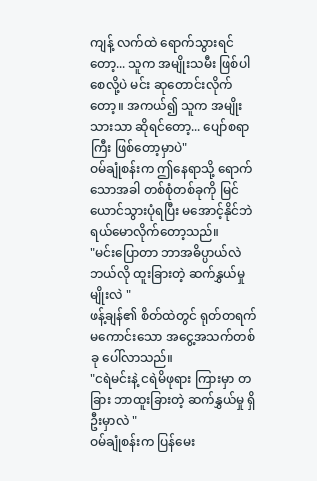ကျန့် လက်ထဲ ရောက်သွားရင်တော့... သူက အမျိုးသမီး ဖြစ်ပါစေလို့ပဲ မင်း ဆုတောင်းလိုက်တော့။ အကယ်၍ သူက အမျိုးသားသာ ဆိုရင်တော့... ပျော်စရာကြီး ဖြစ်တော့မှာပဲ"
ဝမ်ချုံစန်းက ဤနေရာသို့ ရောက်သောအခါ တစ်စုံတစ်ခုကို မြင်ယောင်သွားပုံရပြီး မအောင့်နိုင်ဘဲ ရယ်မောလိုက်တော့သည်။
"မင်းပြောတာ ဘာအဓိပ္ပာယ်လဲ ဘယ်လို ထူးခြားတဲ့ ဆက်နွှယ်မှုမျိုးလဲ "
ဖန့်ချန်၏ စိတ်ထဲတွင် ရုတ်တရက် မကောင်းသော အငွေ့အသက်တစ်ခု ပေါ်လာသည်။
"ငရဲမင်းနဲ့ ငရဲမိဖုရား ကြားမှာ တခြား ဘာထူးခြားတဲ့ ဆက်နွှယ်မှု ရှိဦးမှာလဲ "
ဝမ်ချုံစန်းက ပြန်မေး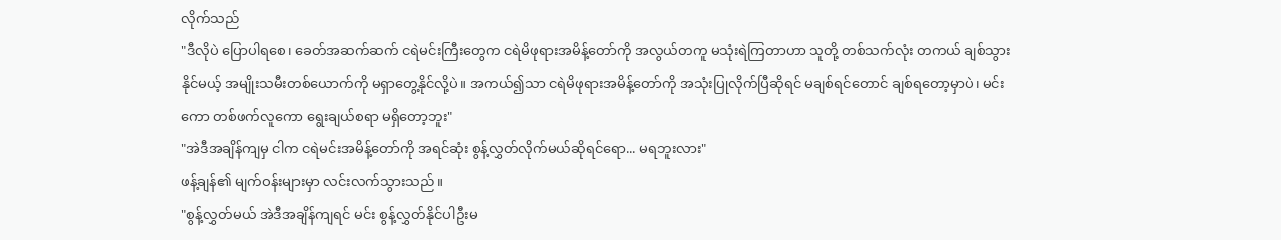လိုက်သည်
"ဒီလိုပဲ ပြောပါရစေ၊ ခေတ်အဆက်ဆက် ငရဲမင်းကြီးတွေက ငရဲမိဖုရားအမိန့်တော်ကို အလွယ်တကူ မသုံးရဲကြတာဟာ သူတို့ တစ်သက်လုံး တကယ် ချစ်သွားနိုင်မယ့် အမျိုးသမီးတစ်ယောက်ကို မရှာတွေ့နိုင်လို့ပဲ။ အကယ်၍သာ ငရဲမိဖုရားအမိန့်တော်ကို အသုံးပြုလိုက်ပြီဆိုရင် မချစ်ရင်တောင် ချစ်ရတော့မှာပဲ၊ မင်းကော တစ်ဖက်လူကော ရွေးချယ်စရာ မရှိတော့ဘူး"
"အဲဒီအချိန်ကျမှ ငါက ငရဲမင်းအမိန့်တော်ကို အရင်ဆုံး စွန့်လွှတ်လိုက်မယ်ဆိုရင်ရော... မရဘူးလား"
ဖန့်ချန်၏ မျက်ဝန်းများမှာ လင်းလက်သွားသည်။
"စွန့်လွှတ်မယ် အဲဒီအချိန်ကျရင် မင်း စွန့်လွှတ်နိုင်ပါဦးမ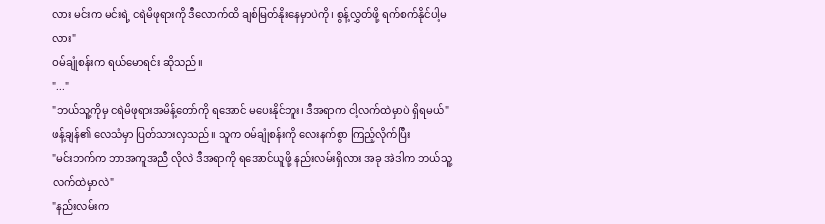လား မင်းက မင်းရဲ့ ငရဲမိဖုရားကို ဒီလောက်ထိ ချစ်မြတ်နိုးနေမှာပဲကို၊ စွန့်လွှတ်ဖို့ ရက်စက်နိုင်ပါ့မလား"
ဝမ်ချုံစန်းက ရယ်မောရင်း ဆိုသည်။
"..."
"ဘယ်သူ့ကိုမှ ငရဲမိဖုရားအမိန့်တော်ကို ရအောင် မပေးနိုင်ဘူး၊ ဒီအရာက ငါ့လက်ထဲမှာပဲ ရှိရမယ်"
ဖန့်ချန်၏ လေသံမှာ ပြတ်သားလှသည်။ သူက ဝမ်ချုံစန်းကို လေးနက်စွာ ကြည့်လိုက်ပြီး
"မင်းဘက်က ဘာအကူအညီ လိုလဲ ဒီအရာကို ရအောင်ယူဖို့ နည်းလမ်းရှိလား အခု အဲဒါက ဘယ်သူ့လက်ထဲမှာလဲ"
"နည်းလမ်းက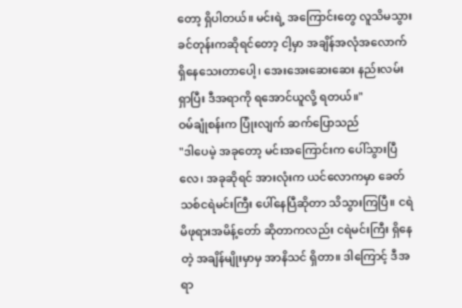တော့ ရှိပါတယ်။ မင်းရဲ့ အကြောင်းတွေ လူသိမသွားခင်တုန်းကဆိုရင်တော့ ငါ့မှာ အချိန်အလုံအလောက် ရှိနေသေးတာပေါ့၊ အေးအေးဆေးဆေး နည်းလမ်းရှာပြီး ဒီအရာကို ရအောင်ယူလို့ ရတယ်။"
ဝမ်ချုံစန်းက ပြုံးလျက် ဆက်ပြောသည်
"ဒါပေမဲ့ အခုတော့ မင်းအကြောင်းက ပေါ်သွားပြီလေ၊ အခုဆိုရင် အားလုံးက ယင်လောကမှာ ခေတ်သစ်ငရဲမင်းကြီး ပေါ်နေပြီဆိုတာ သိသွားကြပြီ။ ငရဲမိဖုရားအမိန့်တော် ဆိုတာကလည်း ငရဲမင်းကြီး ရှိနေတဲ့ အချိန်မျိုးမှာမှ အာနိသင် ရှိတာ။ ဒါကြောင့် ဒီအရာ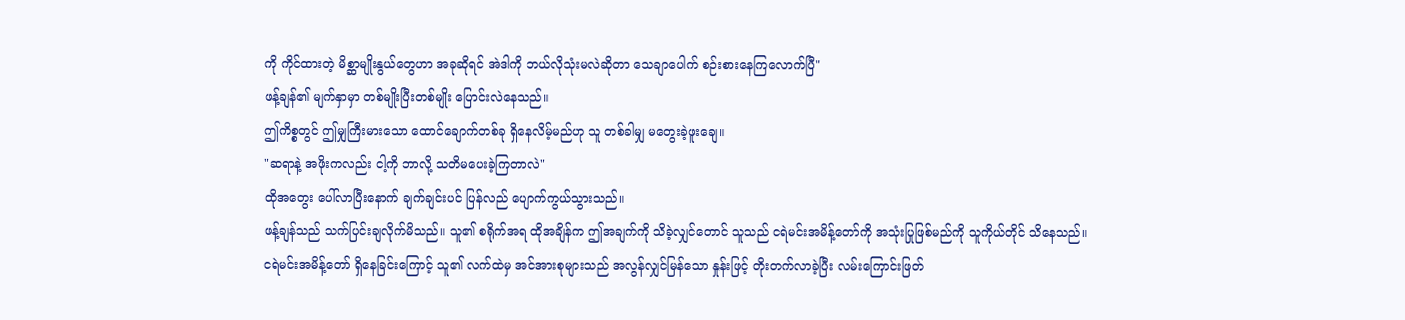ကို ကိုင်ထားတဲ့ မိစ္ဆာမျိုးနွယ်တွေဟာ အခုဆိုရင် အဲဒါကို ဘယ်လိုသုံးမလဲဆိုတာ သေချာပေါက် စဉ်းစားနေကြလောက်ပြီ"
ဖန့်ချန်၏ မျက်နှာမှာ တစ်မျိုးပြီးတစ်မျိုး ပြောင်းလဲနေသည်။
ဤကိစ္စတွင် ဤမျှကြီးမားသော ထောင်ချောက်တစ်ခု ရှိနေလိမ့်မည်ဟု သူ တစ်ခါမျှ မတွေးခဲ့ဖူးချေ။
"ဆရာနဲ့ အဖိုးကလည်း ငါ့ကို ဘာလို့ သတိမပေးခဲ့ကြတာလဲ"
ထိုအတွေး ပေါ်လာပြီးနောက် ချက်ချင်းပင် ပြန်လည် ပျောက်ကွယ်သွားသည်။
ဖန့်ချန်သည် သက်ပြင်းချလိုက်မိသည်။ သူ၏ စရိုက်အရ ထိုအချိန်က ဤအချက်ကို သိခဲ့လျှင်တောင် သူသည် ငရဲမင်းအမိန့်တော်ကို အသုံးပြုဖြစ်မည်ကို သူကိုယ်တိုင် သိနေသည်။
ငရဲမင်းအမိန့်တော် ရှိနေခြင်းကြောင့် သူ၏ လက်ထဲမှ အင်အားစုများသည် အလွန်လျှင်မြန်သော နှုန်းဖြင့် တိုးတက်လာခဲ့ပြီး လမ်းကြောင်းဖြတ်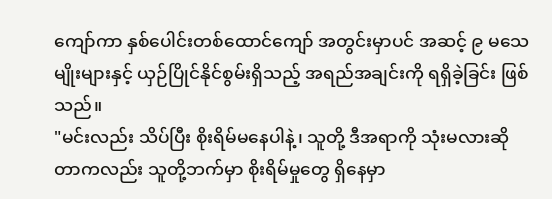ကျော်ကာ နှစ်ပေါင်းတစ်ထောင်ကျော် အတွင်းမှာပင် အဆင့် ၉ မသေမျိုးများနှင့် ယှဉ်ပြိုင်နိုင်စွမ်းရှိသည့် အရည်အချင်းကို ရရှိခဲ့ခြင်း ဖြစ်သည်။
"မင်းလည်း သိပ်ပြီး စိုးရိမ်မနေပါနဲ့၊ သူတို့ ဒီအရာကို သုံးမလားဆိုတာကလည်း သူတို့ဘက်မှာ စိုးရိမ်မှုတွေ ရှိနေမှာ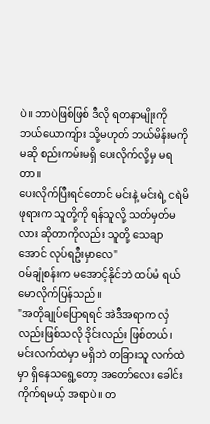ပဲ။ ဘာပဲဖြစ်ဖြစ် ဒီလို ရတနာမျိုးကို ဘယ်ယောကျ်ား သို့မဟုတ် ဘယ်မိန်းမကိုမဆို စည်းကမ်းမရှိ ပေးလိုက်လို့မှ မရတာ။
ပေးလိုက်ပြီးရင်တောင် မင်းနဲ့ မင်းရဲ့ ငရဲမိဖုရားက သူတို့ကို ရန်သူလို့ သတ်မှတ်မလား ဆိုတာကိုလည်း သူတို့ သေချာအောင် လုပ်ရဦးမှာလေ"
ဝမ်ချုံစန်းက မအောင့်နိုင်ဘဲ ထပ်မံ ရယ်မောလိုက်ပြန်သည်။
"အတိုချုပ်ပြောရရင် အဲဒီအရာက လှံလည်းဖြစ်သလို ဒိုင်းလည်း ဖြစ်တယ်၊ မင်းလက်ထဲမှာ မရှိဘဲ တခြားသူ လက်ထဲမှာ ရှိနေသရွေ့တော့ အတော်လေး ခေါင်းကိုက်ရမယ့် အရာပဲ။ တ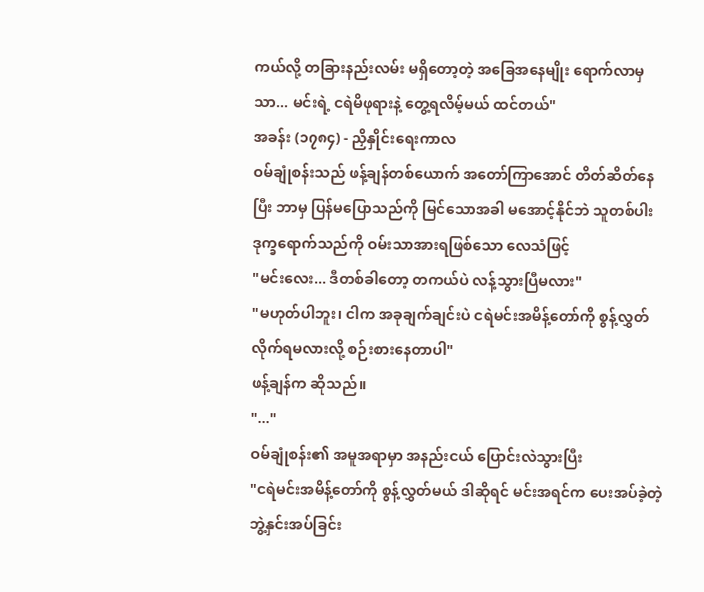ကယ်လို့ တခြားနည်းလမ်း မရှိတော့တဲ့ အခြေအနေမျိုး ရောက်လာမှသာ... မင်းရဲ့ ငရဲမိဖုရားနဲ့ တွေ့ရလိမ့်မယ် ထင်တယ်"
အခန်း (၁၇၈၄) - ညှိနှိုင်းရေးကာလ
ဝမ်ချုံစန်းသည် ဖန့်ချန်တစ်ယောက် အတော်ကြာအောင် တိတ်ဆိတ်နေပြီး ဘာမှ ပြန်မပြောသည်ကို မြင်သောအခါ မအောင့်နိုင်ဘဲ သူတစ်ပါး ဒုက္ခရောက်သည်ကို ဝမ်းသာအားရဖြစ်သော လေသံဖြင့်
"မင်းလေး... ဒီတစ်ခါတော့ တကယ်ပဲ လန့်သွားပြီမလား"
"မဟုတ်ပါဘူး၊ ငါက အခုချက်ချင်းပဲ ငရဲမင်းအမိန့်တော်ကို စွန့်လွှတ်လိုက်ရမလားလို့ စဉ်းစားနေတာပါ"
ဖန့်ချန်က ဆိုသည်။
"..."
ဝမ်ချုံစန်း၏ အမူအရာမှာ အနည်းငယ် ပြောင်းလဲသွားပြီး
"ငရဲမင်းအမိန့်တော်ကို စွန့်လွှတ်မယ် ဒါဆိုရင် မင်းအရင်က ပေးအပ်ခဲ့တဲ့ ဘွဲ့နှင်းအပ်ခြင်း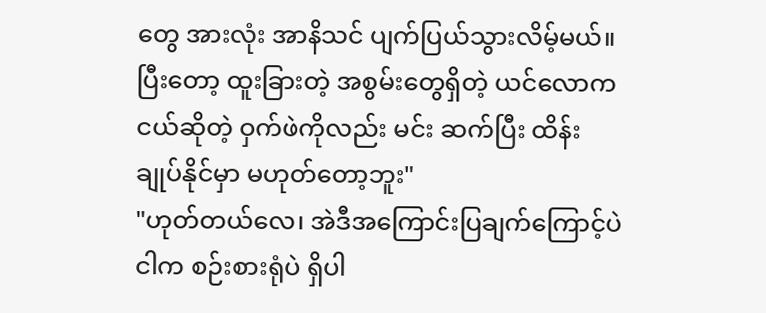တွေ အားလုံး အာနိသင် ပျက်ပြယ်သွားလိမ့်မယ်။ ပြီးတော့ ထူးခြားတဲ့ အစွမ်းတွေရှိတဲ့ ယင်လောကငယ်ဆိုတဲ့ ဝှက်ဖဲကိုလည်း မင်း ဆက်ပြီး ထိန်းချုပ်နိုင်မှာ မဟုတ်တော့ဘူး"
"ဟုတ်တယ်လေ၊ အဲဒီအကြောင်းပြချက်ကြောင့်ပဲ ငါက စဉ်းစားရုံပဲ ရှိပါ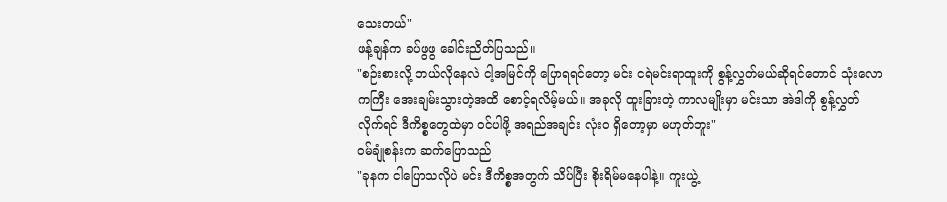သေးတယ်"
ဖန့်ချန်က ခပ်ဖွဖွ ခေါင်းညိတ်ပြသည်။
"စဉ်းစားလို့ ဘယ်လိုနေလဲ ငါ့အမြင်ကို ပြောရရင်တော့ မင်း ငရဲမင်းရာထူးကို စွန့်လွှတ်မယ်ဆိုရင်တောင် သုံးလောကကြီး အေးချမ်းသွားတဲ့အထိ စောင့်ရလိမ့်မယ်။ အခုလို ထူးခြားတဲ့ ကာလမျိုးမှာ မင်းသာ အဲဒါကို စွန့်လွှတ်လိုက်ရင် ဒီကိစ္စတွေထဲမှာ ဝင်ပါဖို့ အရည်အချင်း လုံးဝ ရှိတော့မှာ မဟုတ်ဘူး"
ဝမ်ချုံစန်းက ဆက်ပြောသည်
"ခုနက ငါပြောသလိုပဲ မင်း ဒီကိစ္စအတွက် သိပ်ပြီး စိုးရိမ်မနေပါနဲ့။ ကူးယွဲ့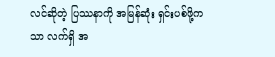လင်ဆိုတဲ့ ပြဿနာကို အမြန်ဆုံး ရှင်းပစ်ဖို့ကသာ လက်ရှိ အ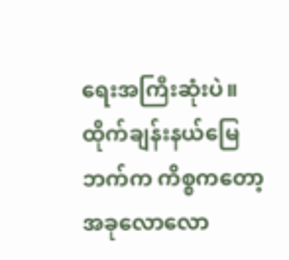ရေးအကြီးဆုံးပဲ။ ထိုက်ချန်းနယ်မြေဘက်က ကိစ္စကတော့ အခုလောလော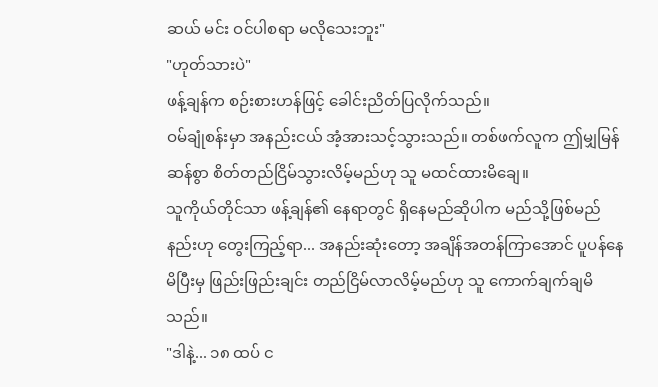ဆယ် မင်း ဝင်ပါစရာ မလိုသေးဘူး"
"ဟုတ်သားပဲ"
ဖန့်ချန်က စဉ်းစားဟန်ဖြင့် ခေါင်းညိတ်ပြလိုက်သည်။
ဝမ်ချုံစန်းမှာ အနည်းငယ် အံ့အားသင့်သွားသည်။ တစ်ဖက်လူက ဤမျှမြန်ဆန်စွာ စိတ်တည်ငြိမ်သွားလိမ့်မည်ဟု သူ မထင်ထားမိချေ။
သူကိုယ်တိုင်သာ ဖန့်ချန်၏ နေရာတွင် ရှိနေမည်ဆိုပါက မည်သို့ဖြစ်မည်နည်းဟု တွေးကြည့်ရာ... အနည်းဆုံးတော့ အချိန်အတန်ကြာအောင် ပူပန်နေမိပြီးမှ ဖြည်းဖြည်းချင်း တည်ငြိမ်လာလိမ့်မည်ဟု သူ ကောက်ချက်ချမိသည်။
"ဒါနဲ့... ၁၈ ထပ် င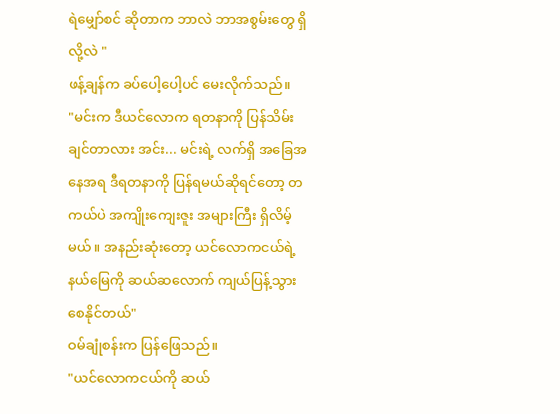ရဲမျှော်စင် ဆိုတာက ဘာလဲ ဘာအစွမ်းတွေ ရှိလို့လဲ "
ဖန့်ချန်က ခပ်ပေါ့ပေါ့ပင် မေးလိုက်သည်။
"မင်းက ဒီယင်လောက ရတနာကို ပြန်သိမ်းချင်တာလား အင်း... မင်းရဲ့ လက်ရှိ အခြေအနေအရ ဒီရတနာကို ပြန်ရမယ်ဆိုရင်တော့ တကယ်ပဲ အကျိုးကျေးဇူး အများကြီး ရှိလိမ့်မယ်။ အနည်းဆုံးတော့ ယင်လောကငယ်ရဲ့ နယ်မြေကို ဆယ်ဆလောက် ကျယ်ပြန့်သွားစေနိုင်တယ်"
ဝမ်ချုံစန်းက ပြန်ဖြေသည်။
"ယင်လောကငယ်ကို ဆယ်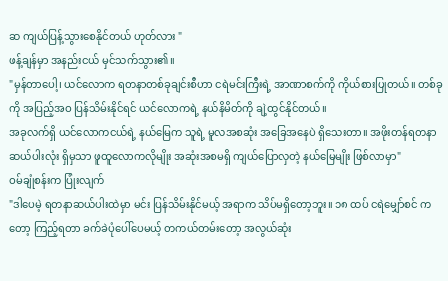ဆ ကျယ်ပြန့်သွားစေနိုင်တယ် ဟုတ်လား "
ဖန့်ချန်မှာ အနည်းငယ် မှင်သက်သွား၏။
"မှန်တာပေါ့၊ ယင်လောက ရတနာတစ်ခုချင်းစီဟာ ငရဲမင်းကြီးရဲ့ အာဏာစက်ကို ကိုယ်စားပြုတယ်။ တစ်ခုကို အပြည့်အဝ ပြန်သိမ်းနိုင်ရင် ယင်လောကရဲ့ နယ်နိမိတ်ကို ချဲ့ထွင်နိုင်တယ်။
အခုလက်ရှိ ယင်လောကငယ်ရဲ့ နယ်မြေက သူရဲ့ မူလအစဆုံး အခြေအနေပဲ ရှိသေးတာ။ အဖိုးတန်ရတနာ ဆယ်ပါးလုံး ရှိမှသာ ဖူထူလောကလိုမျိုး အဆုံးအစမရှိ ကျယ်ပြောလှတဲ့ နယ်မြေမျိုး ဖြစ်လာမှာ"
ဝမ်ချုံစန်းက ပြုံးလျက်
"ဒါပေမဲ့ ရတနာဆယ်ပါးထဲမှာ မင်း ပြန်သိမ်းနိုင်မယ့် အရာက သိပ်မရှိတော့ဘူး။ ၁၈ ထပ် ငရဲမျှော်စင် ကတော့ ကြည့်ရတာ ခက်ခဲပုံပေါ်ပေမယ့် တကယ်တမ်းတော့ အလွယ်ဆုံး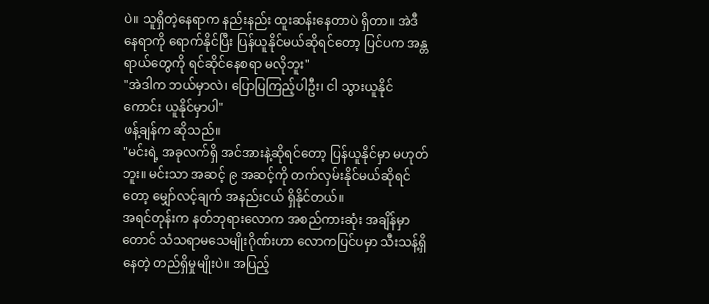ပဲ။ သူရှိတဲ့နေရာက နည်းနည်း ထူးဆန်းနေတာပဲ ရှိတာ။ အဲဒီနေရာကို ရောက်နိုင်ပြီး ပြန်ယူနိုင်မယ်ဆိုရင်တော့ ပြင်ပက အန္တရာယ်တွေကို ရင်ဆိုင်နေစရာ မလိုဘူး"
"အဲဒါက ဘယ်မှာလဲ၊ ပြောပြကြည့်ပါဦး၊ ငါ သွားယူနိုင်ကောင်း ယူနိုင်မှာပါ"
ဖန့်ချန်က ဆိုသည်။
"မင်းရဲ့ အခုလက်ရှိ အင်အားနဲ့ဆိုရင်တော့ ပြန်ယူနိုင်မှာ မဟုတ်ဘူး။ မင်းသာ အဆင့် ၉ အဆင့်ကို တက်လှမ်းနိုင်မယ်ဆိုရင်တော့ မျှော်လင့်ချက် အနည်းငယ် ရှိနိုင်တယ်။
အရင်တုန်းက နတ်ဘုရားလောက အစည်ကားဆုံး အချိန်မှာတောင် သံသရာမသေမျိုးဂိုဏ်းဟာ လောကပြင်ပမှာ သီးသန့်ရှိနေတဲ့ တည်ရှိမှုမျိုးပဲ။ အပြည့်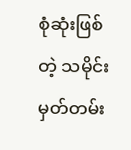စုံဆုံးဖြစ်တဲ့ သမိုင်းမှတ်တမ်း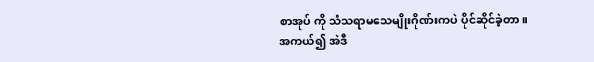စာအုပ် ကို သံသရာမသေမျိုးဂိုဏ်းကပဲ ပိုင်ဆိုင်ခဲ့တာ။
အကယ်၍ အဲဒီ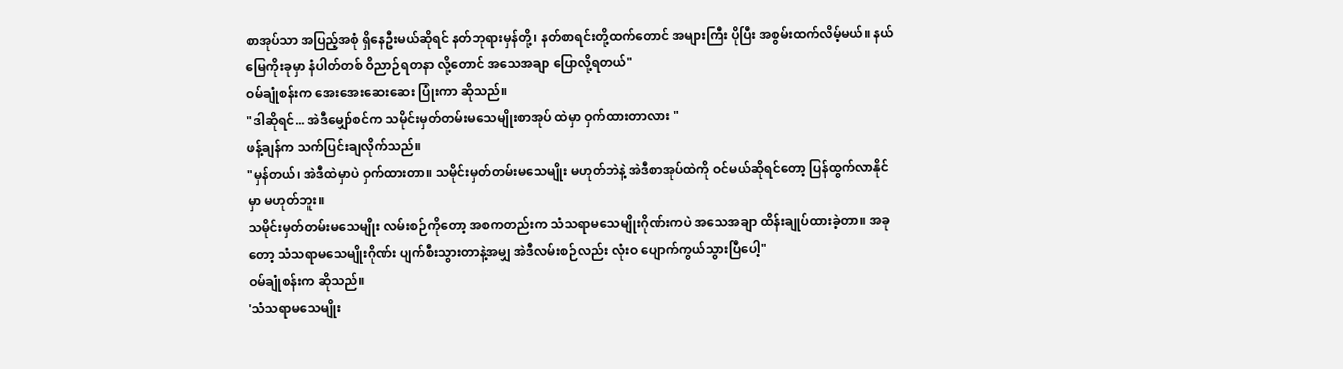စာအုပ်သာ အပြည့်အစုံ ရှိနေဦးမယ်ဆိုရင် နတ်ဘုရားမှန်တို့၊ နတ်စာရင်းတို့ထက်တောင် အများကြီး ပိုပြီး အစွမ်းထက်လိမ့်မယ်။ နယ်မြေကိုးခုမှာ နံပါတ်တစ် ဝိညာဉ်ရတနာ လို့တောင် အသေအချာ ပြောလို့ရတယ်"
ဝမ်ချုံစန်းက အေးအေးဆေးဆေး ပြုံးကာ ဆိုသည်။
"ဒါဆိုရင်... အဲဒီမျှော်စင်က သမိုင်းမှတ်တမ်းမသေမျိုးစာအုပ် ထဲမှာ ဝှက်ထားတာလား "
ဖန့်ချန်က သက်ပြင်းချလိုက်သည်။
"မှန်တယ်၊ အဲဒီထဲမှာပဲ ဝှက်ထားတာ။ သမိုင်းမှတ်တမ်းမသေမျိုး မဟုတ်ဘဲနဲ့ အဲဒီစာအုပ်ထဲကို ဝင်မယ်ဆိုရင်တော့ ပြန်ထွက်လာနိုင်မှာ မဟုတ်ဘူး။
သမိုင်းမှတ်တမ်းမသေမျိုး လမ်းစဉ်ကိုတော့ အစကတည်းက သံသရာမသေမျိုးဂိုဏ်းကပဲ အသေအချာ ထိန်းချုပ်ထားခဲ့တာ။ အခုတော့ သံသရာမသေမျိုးဂိုဏ်း ပျက်စီးသွားတာနဲ့အမျှ အဲဒီလမ်းစဉ်လည်း လုံးဝ ပျောက်ကွယ်သွားပြီပေါ့"
ဝမ်ချုံစန်းက ဆိုသည်။
'သံသရာမသေမျိုး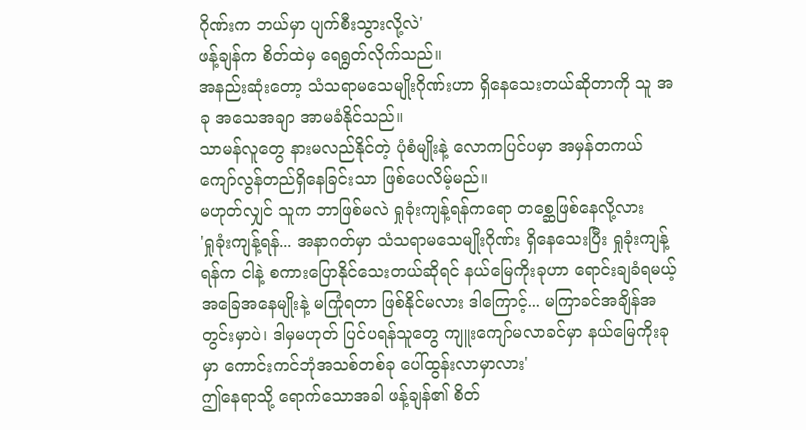ဂိုဏ်းက ဘယ်မှာ ပျက်စီးသွားလို့လဲ'
ဖန့်ချန်က စိတ်ထဲမှ ရေရွတ်လိုက်သည်။
အနည်းဆုံးတော့ သံသရာမသေမျိုးဂိုဏ်းဟာ ရှိနေသေးတယ်ဆိုတာကို သူ အခု အသေအချာ အာမခံနိုင်သည်။
သာမန်လူတွေ နားမလည်နိုင်တဲ့ ပုံစံမျိုးနဲ့ လောကပြင်ပမှာ အမှန်တကယ် ကျော်လွန်တည်ရှိနေခြင်းသာ ဖြစ်ပေလိမ့်မည်။
မဟုတ်လျှင် သူက ဘာဖြစ်မလဲ ရှုခုံးကျန့်ရန်ကရော တစ္ဆေဖြစ်နေလို့လား
'ရှုခုံးကျန့်ရန်... အနာဂတ်မှာ သံသရာမသေမျိုးဂိုဏ်း ရှိနေသေးပြီး ရှုခုံးကျန့်ရန်က ငါနဲ့ စကားပြောနိုင်သေးတယ်ဆိုရင် နယ်မြေကိုးခုဟာ ရောင်းချခံရမယ့် အခြေအနေမျိုးနဲ့ မကြုံရတာ ဖြစ်နိုင်မလား ဒါကြောင့်... မကြာခင်အချိန်အတွင်းမှာပဲ၊ ဒါမှမဟုတ် ပြင်ပရန်သူတွေ ကျူးကျော်မလာခင်မှာ နယ်မြေကိုးခုမှာ ကောင်းကင်ဘုံအသစ်တစ်ခု ပေါ်ထွန်းလာမှာလား'
ဤနေရာသို့ ရောက်သောအခါ ဖန့်ချန်၏ စိတ်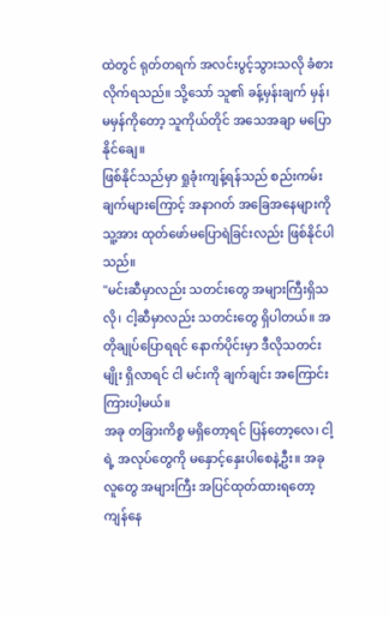ထဲတွင် ရုတ်တရက် အလင်းပွင့်သွားသလို ခံစားလိုက်ရသည်။ သို့သော် သူ၏ ခန့်မှန်းချက် မှန်၊ မမှန်ကိုတော့ သူကိုယ်တိုင် အသေအချာ မပြောနိုင်ချေ။
ဖြစ်နိုင်သည်မှာ ရှုခုံးကျန့်ရန်သည် စည်းကမ်းချက်များကြောင့် အနာဂတ် အခြေအနေများကို သူ့အား ထုတ်ဖော်မပြောရဲခြင်းလည်း ဖြစ်နိုင်ပါသည်။
"မင်းဆီမှာလည်း သတင်းတွေ အများကြီးရှိသလို၊ ငါ့ဆီမှာလည်း သတင်းတွေ ရှိပါတယ်။ အတိုချုပ်ပြောရရင် နောက်ပိုင်းမှာ ဒီလိုသတင်းမျိုး ရှိလာရင် ငါ မင်းကို ချက်ချင်း အကြောင်းကြားပါ့မယ်။
အခု တခြားကိစ္စ မရှိတော့ရင် ပြန်တော့လေ၊ ငါ့ရဲ့ အလုပ်တွေကို မနှောင့်နှေးပါစေနဲ့ဦး။ အခု လူတွေ အများကြီး အပြင်ထုတ်ထားရတော့ ကျန်နေ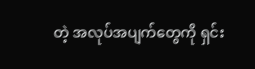တဲ့ အလုပ်အပျက်တွေကို ရှင်း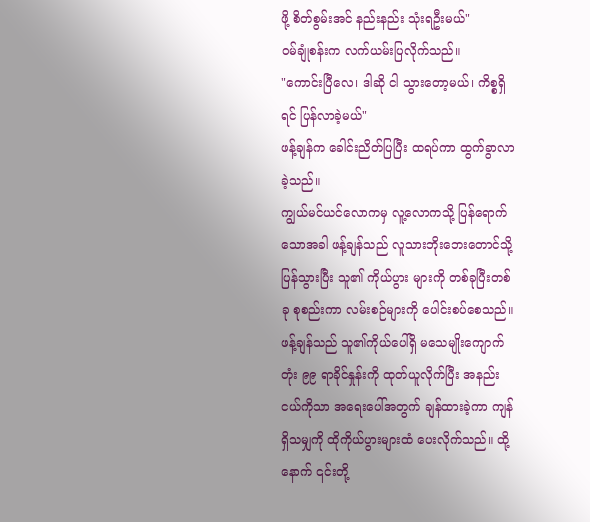ဖို့ စိတ်စွမ်းအင် နည်းနည်း သုံးရဦးမယ်"
ဝမ်ချုံစန်းက လက်ယမ်းပြလိုက်သည်။
"ကောင်းပြီလေ၊ ဒါဆို ငါ သွားတော့မယ်၊ ကိစ္စရှိရင် ပြန်လာခဲ့မယ်"
ဖန့်ချန်က ခေါင်းညိတ်ပြပြီး ထရပ်ကာ ထွက်ခွာလာခဲ့သည်။
ကျွယ်မင်ယင်လောကမှ လူ့လောကသို့ ပြန်ရောက်သောအခါ ဖန့်ချန်သည် လူသားဘိုးဘေးတောင်သို့ ပြန်သွားပြီး သူ၏ ကိုယ်ပွား များကို တစ်ခုပြီးတစ်ခု စုစည်းကာ လမ်းစဉ်များကို ပေါင်းစပ်စေသည်။
ဖန့်ချန်သည် သူ၏ကိုယ်ပေါ်ရှိ မသေမျိုးကျောက်တုံး ၉၉ ရာခိုင်နှုန်းကို ထုတ်ယူလိုက်ပြီး အနည်းငယ်ကိုသာ အရေးပေါ်အတွက် ချန်ထားခဲ့ကာ ကျန်ရှိသမျှကို ထိုကိုယ်ပွားများထံ ပေးလိုက်သည်။ ထို့နောက် ၎င်းတို့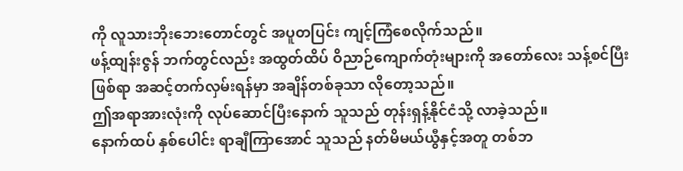ကို လူသားဘိုးဘေးတောင်တွင် အပူတပြင်း ကျင့်ကြံစေလိုက်သည်။
ဖန့်ထျန်းဇွန် ဘက်တွင်လည်း အထွတ်ထိပ် ဝိညာဉ်ကျောက်တုံးများကို အတော်လေး သန့်စင်ပြီးဖြစ်ရာ အဆင့်တက်လှမ်းရန်မှာ အချိန်တစ်ခုသာ လိုတော့သည်။
ဤအရာအားလုံးကို လုပ်ဆောင်ပြီးနောက် သူသည် တုန်းရှန့်နိုင်ငံသို့ လာခဲ့သည်။
နောက်ထပ် နှစ်ပေါင်း ရာချီကြာအောင် သူသည် နတ်မိမယ်ယွီနှင့်အတူ တစ်ဘ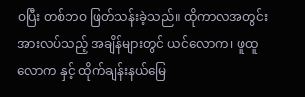ဝပြီး တစ်ဘဝ ဖြတ်သန်းခဲ့သည်။ ထိုကာလအတွင်း အားလပ်သည့် အချိန်များတွင် ယင်လောက၊ ဖူထူလောက နှင့် ထိုက်ချန်းနယ်မြေ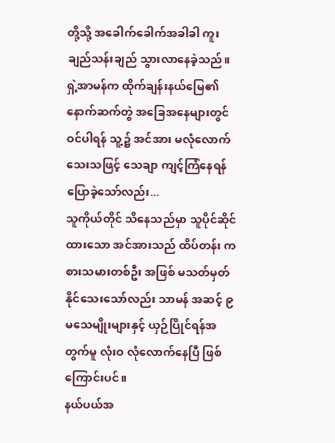တို့သို့ အခေါက်ခေါက်အခါခါ ကူးချည်သန်းချည် သွားလာနေခဲ့သည်။
ရှဲ့အာမန်က ထိုက်ချန်းနယ်မြေ၏ နောက်ဆက်တွဲ အခြေအနေများတွင် ဝင်ပါရန် သူ့၌ အင်အား မလုံလောက်သေးသဖြင့် သေချာ ကျင့်ကြံနေရန် ပြောခဲ့သော်လည်း...
သူကိုယ်တိုင် သိနေသည်မှာ သူပိုင်ဆိုင်ထားသော အင်အားသည် ထိပ်တန်း ကစားသမားတစ်ဦး အဖြစ် မသတ်မှတ်နိုင်သေးသော်လည်း သာမန် အဆင့် ၉ မသေမျိုးများနှင့် ယှဉ်ပြိုင်ရန်အတွက်မူ လုံးဝ လုံလောက်နေပြီ ဖြစ်ကြောင်းပင်။
နယ်ပယ်အ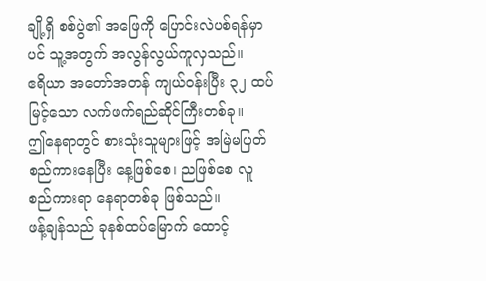ချို့ရှိ စစ်ပွဲ၏ အဖြေကို ပြောင်းလဲပစ်ရန်မှာပင် သူ့အတွက် အလွန်လွယ်ကူလှသည်။
ဧရိယာ အတော်အတန် ကျယ်ဝန်းပြီး ၃၂ ထပ် မြင့်သော လက်ဖက်ရည်ဆိုင်ကြီးတစ်ခု။
ဤနေရာတွင် စားသုံးသူများဖြင့် အမြဲမပြတ် စည်ကားနေပြီး နေ့ဖြစ်စေ၊ ညဖြစ်စေ လူစည်ကားရာ နေရာတစ်ခု ဖြစ်သည်။
ဖန့်ချန်သည် ခုနစ်ထပ်မြောက် ထောင့်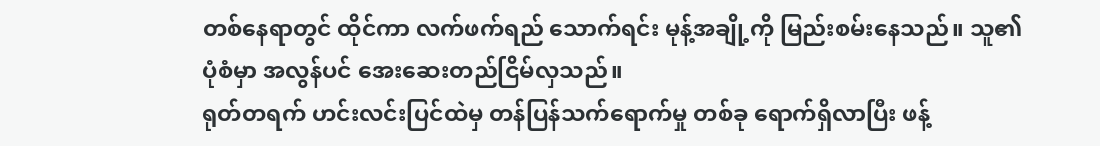တစ်နေရာတွင် ထိုင်ကာ လက်ဖက်ရည် သောက်ရင်း မုန့်အချို့ကို မြည်းစမ်းနေသည်။ သူ၏ ပုံစံမှာ အလွန်ပင် အေးဆေးတည်ငြိမ်လှသည်။
ရုတ်တရက် ဟင်းလင်းပြင်ထဲမှ တန်ပြန်သက်ရောက်မှု တစ်ခု ရောက်ရှိလာပြီး ဖန့်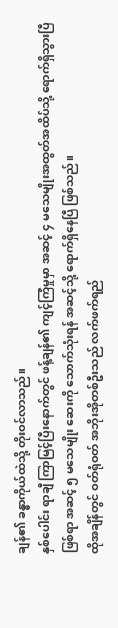ချန်၏ ခန္ဓာကိုယ်ထဲသို့ တိုးဝင်လာသည်။
နှစ်ပေါင်း ရာချီ ကြာမြင့်ပြီးနောက်တွင် ဖန့်ချန်၏ ကျင့်ကြံမှုမှာ အဆင့် ၄ မသေမျိုးအထွတ်အထိပ်သို့ ရောက်ရှိသွားပြီ ဖြစ်ရာ အဆင့် ၅ မသေမျိုး ဆေးကို သောက်သုံးရန် အဆင့်သို့ ရောက်ရှိနေပြီ ဖြစ်သည်။
ထိုအချိန်တွင် ဝတ်ရုံဝတ် အဘိုးအိုတစ်ဦးသည် လက်ဖက်ရည်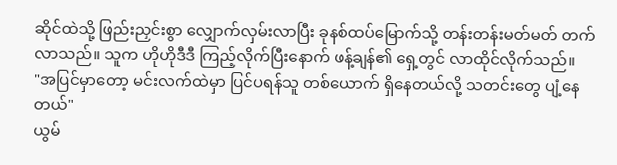ဆိုင်ထဲသို့ ဖြည်းညှင်းစွာ လျှောက်လှမ်းလာပြီး ခုနစ်ထပ်မြောက်သို့ တန်းတန်းမတ်မတ် တက်လာသည်။ သူက ဟိုဟိုဒီဒီ ကြည့်လိုက်ပြီးနောက် ဖန့်ချန်၏ ရှေ့တွင် လာထိုင်လိုက်သည်။
"အပြင်မှာတော့ မင်းလက်ထဲမှာ ပြင်ပရန်သူ တစ်ယောက် ရှိနေတယ်လို့ သတင်းတွေ ပျံ့နေတယ်"
ယွမ်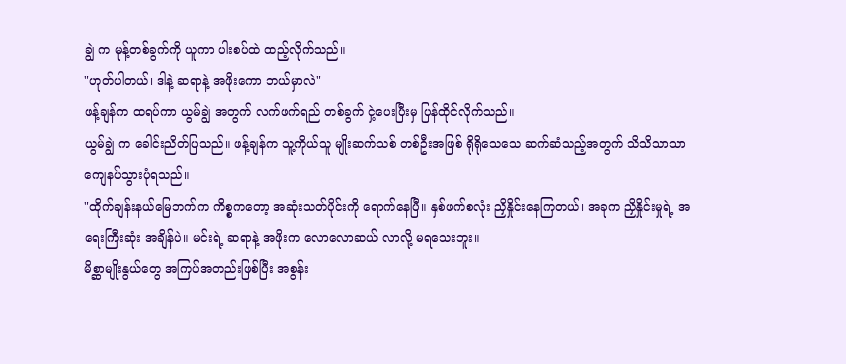ချွဲ က မုန့်တစ်ခွက်ကို ယူကာ ပါးစပ်ထဲ ထည့်လိုက်သည်။
"ဟုတ်ပါတယ်၊ ဒါနဲ့ ဆရာနဲ့ အဖိုးကော ဘယ်မှာလဲ"
ဖန့်ချန်က ထရပ်ကာ ယွမ်ချွဲ အတွက် လက်ဖက်ရည် တစ်ခွက် ငှဲ့ပေးပြီးမှ ပြန်ထိုင်လိုက်သည်။
ယွမ်ချွဲ က ခေါင်းညိတ်ပြသည်။ ဖန့်ချန်က သူ့ကိုယ်သူ မျိုးဆက်သစ် တစ်ဦးအဖြစ် ရိုရိုသေသေ ဆက်ဆံသည့်အတွက် သိသိသာသာ ကျေနပ်သွားပုံရသည်။
"ထိုက်ချန်းနယ်မြေဘက်က ကိစ္စကတော့ အဆုံးသတ်ပိုင်းကို ရောက်နေပြီ။ နှစ်ဖက်စလုံး ညှိနှိုင်းနေကြတယ်၊ အခုက ညှိနှိုင်းမှုရဲ့ အရေးကြီးဆုံး အချိန်ပဲ။ မင်းရဲ့ ဆရာနဲ့ အဖိုးက လောလောဆယ် လာလို့ မရသေးဘူး။
မိစ္ဆာမျိုးနွယ်တွေ အကြပ်အတည်းဖြစ်ပြီး အစွန်း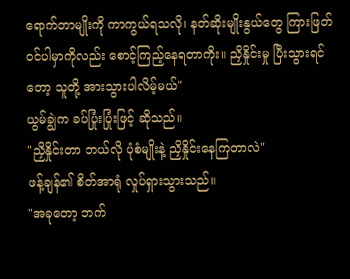ရောက်တာမျိုးကို ကာကွယ်ရသလို၊ နတ်ဆိုးမျိုးနွယ်တွေ ကြားဖြတ်ဝင်ပါမှာကိုလည်း စောင့်ကြည့်နေရတာကိုး။ ညှိနှိုင်းမှု ပြီးသွားရင်တော့ သူတို့ အားသွားပါလိမ့်မယ်"
ယွမ်ချွဲက ခပ်ပြုံးပြုံးဖြင့် ဆိုသည်။
"ညှိနှိုင်းတာ ဘယ်လို ပုံစံမျိုးနဲ့ ညှိနှိုင်းနေကြတာလဲ"
ဖန့်ချန်၏ စိတ်အာရုံ လှုပ်ရှားသွားသည်။
"အခုတော့ ဘက်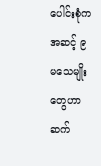ပေါင်းစုံက အဆင့် ၉ မသေမျိုးတွေဟာ ဆက်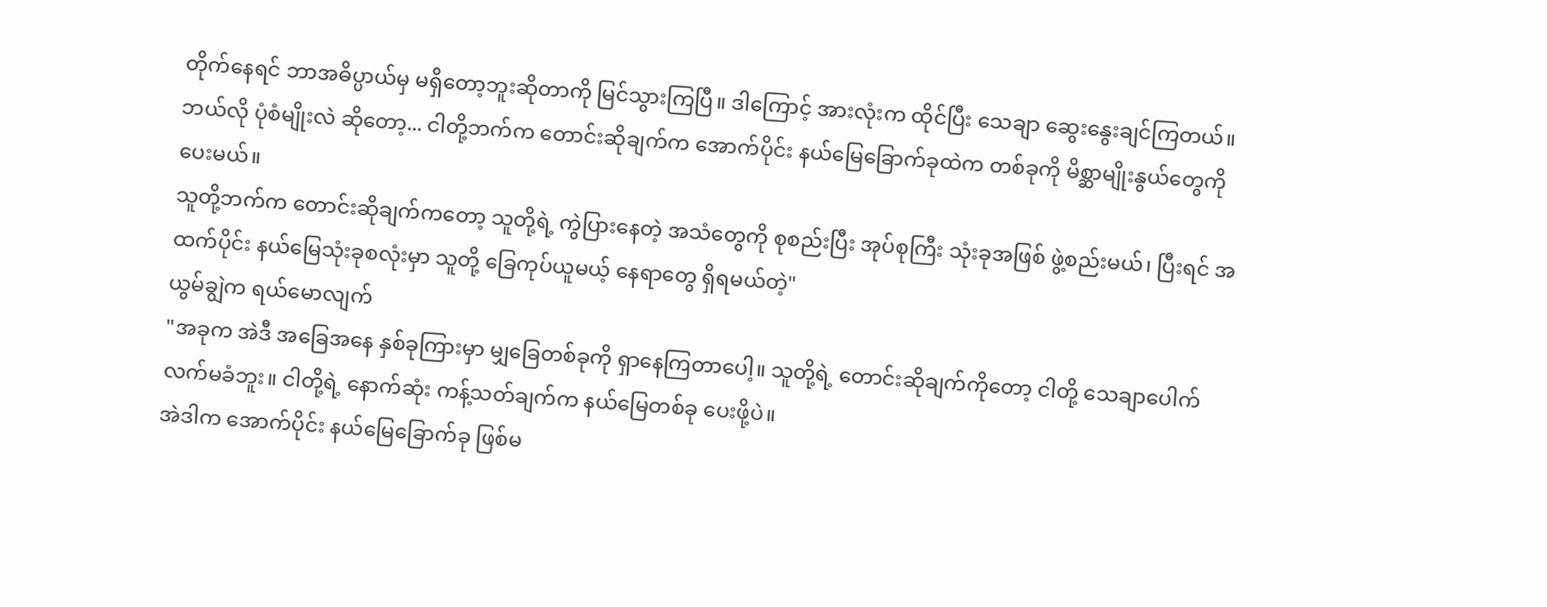တိုက်နေရင် ဘာအဓိပ္ပာယ်မှ မရှိတော့ဘူးဆိုတာကို မြင်သွားကြပြီ။ ဒါကြောင့် အားလုံးက ထိုင်ပြီး သေချာ ဆွေးနွေးချင်ကြတယ်။
ဘယ်လို ပုံစံမျိုးလဲ ဆိုတော့... ငါတို့ဘက်က တောင်းဆိုချက်က အောက်ပိုင်း နယ်မြေခြောက်ခုထဲက တစ်ခုကို မိစ္ဆာမျိုးနွယ်တွေကို ပေးမယ်။
သူတို့ဘက်က တောင်းဆိုချက်ကတော့ သူတို့ရဲ့ ကွဲပြားနေတဲ့ အသံတွေကို စုစည်းပြီး အုပ်စုကြီး သုံးခုအဖြစ် ဖွဲ့စည်းမယ်၊ ပြီးရင် အထက်ပိုင်း နယ်မြေသုံးခုစလုံးမှာ သူတို့ ခြေကုပ်ယူမယ့် နေရာတွေ ရှိရမယ်တဲ့"
ယွမ်ချွဲက ရယ်မောလျက်
"အခုက အဲဒီ အခြေအနေ နှစ်ခုကြားမှာ မျှခြေတစ်ခုကို ရှာနေကြတာပေါ့။ သူတို့ရဲ့ တောင်းဆိုချက်ကိုတော့ ငါတို့ သေချာပေါက် လက်မခံဘူး။ ငါတို့ရဲ့ နောက်ဆုံး ကန့်သတ်ချက်က နယ်မြေတစ်ခု ပေးဖို့ပဲ။
အဲဒါက အောက်ပိုင်း နယ်မြေခြောက်ခု ဖြစ်မ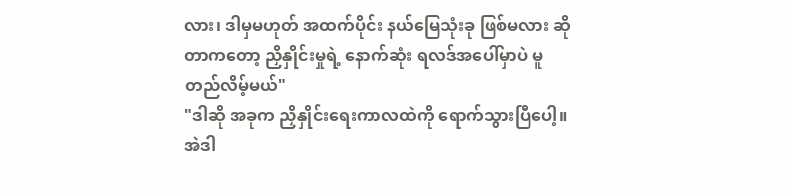လား၊ ဒါမှမဟုတ် အထက်ပိုင်း နယ်မြေသုံးခု ဖြစ်မလား ဆိုတာကတော့ ညှိနှိုင်းမှုရဲ့ နောက်ဆုံး ရလဒ်အပေါ်မှာပဲ မူတည်လိမ့်မယ်"
"ဒါဆို အခုက ညှိနှိုင်းရေးကာလထဲကို ရောက်သွားပြီပေါ့။ အဲဒါ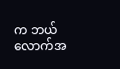က ဘယ်လောက်အ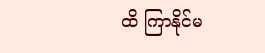ထိ ကြာနိုင်မ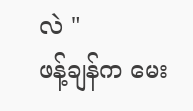လဲ "
ဖန့်ချန်က မေး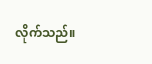လိုက်သည်။